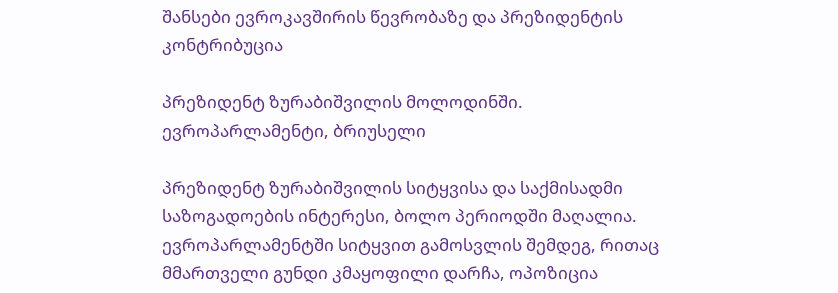შანსები ევროკავშირის წევრობაზე და პრეზიდენტის კონტრიბუცია

პრეზიდენტ ზურაბიშვილის მოლოდინში. ევროპარლამენტი, ბრიუსელი

პრეზიდენტ ზურაბიშვილის სიტყვისა და საქმისადმი საზოგადოების ინტერესი, ბოლო პერიოდში მაღალია. ევროპარლამენტში სიტყვით გამოსვლის შემდეგ, რითაც მმართველი გუნდი კმაყოფილი დარჩა, ოპოზიცია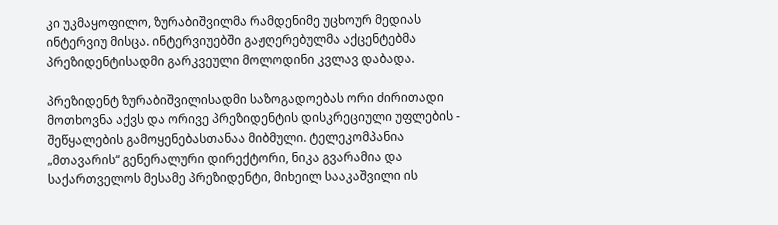კი უკმაყოფილო, ზურაბიშვილმა რამდენიმე უცხოურ მედიას ინტერვიუ მისცა. ინტერვიუებში გაჟღერებულმა აქცენტებმა პრეზიდენტისადმი გარკვეული მოლოდინი კვლავ დაბადა.

პრეზიდენტ ზურაბიშვილისადმი საზოგადოებას ორი ძირითადი მოთხოვნა აქვს და ორივე პრეზიდენტის დისკრეციული უფლების - შეწყალების გამოყენებასთანაა მიბმული. ტელეკომპანია „მთავარის“ გენერალური დირექტორი, ნიკა გვარამია და საქართველოს მესამე პრეზიდენტი, მიხეილ სააკაშვილი ის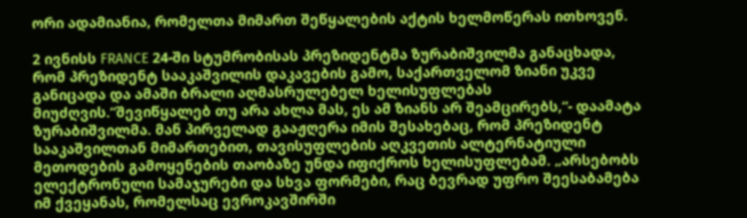ორი ადამიანია, რომელთა მიმართ შეწყალების აქტის ხელმოწერას ითხოვენ.

2 ივნისს FRANCE 24-ში სტუმრობისას პრეზიდენტმა ზურაბიშვილმა განაცხადა, რომ პრეზიდენტ სააკაშვილის დაკავების გამო, საქართველომ ზიანი უკვე განიცადა და ამაში ბრალი აღმასრულებელ ხელისუფლებას მიუძღვის.“შევიწყალებ თუ არა ახლა მას, ეს ამ ზიანს არ შეამცირებს,“- დაამატა ზურაბიშვილმა. მან პირველად გააჟღერა იმის შესახებაც, რომ პრეზიდენტ სააკაშვილთან მიმართებით, თავისუფლების აღკვეთის ალტერნატიული მეთოდების გამოყენების თაობაზე უნდა იფიქროს ხელისუფლებამ. „არსებობს ელექტრონული სამაჯურები და სხვა ფორმები, რაც ბევრად უფრო შეესაბამება იმ ქვეყანას, რომელსაც ევროკავშირში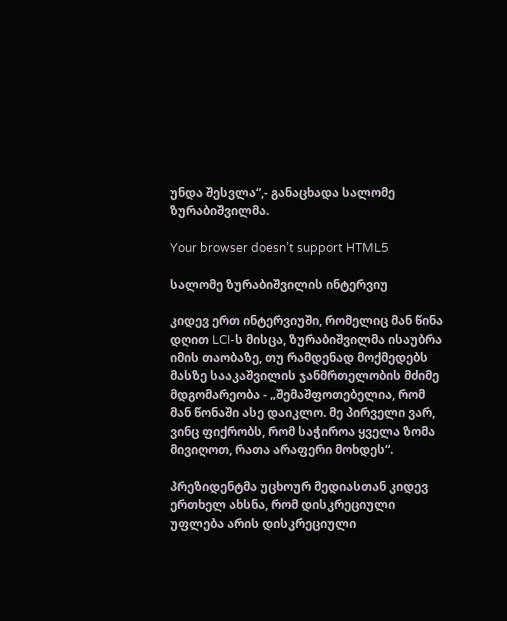უნდა შესვლა“,- განაცხადა სალომე ზურაბიშვილმა.

Your browser doesn’t support HTML5

სალომე ზურაბიშვილის ინტერვიუ

კიდევ ერთ ინტერვიუში, რომელიც მან წინა დღით LCI-ს მისცა, ზურაბიშვილმა ისაუბრა იმის თაობაზე, თუ რამდენად მოქმედებს მასზე სააკაშვილის ჯანმრთელობის მძიმე მდგომარეობა - „შემაშფოთებელია, რომ მან წონაში ასე დაიკლო. მე პირველი ვარ, ვინც ფიქრობს, რომ საჭიროა ყველა ზომა მივიღოთ, რათა არაფერი მოხდეს“.

პრეზიდენტმა უცხოურ მედიასთან კიდევ ერთხელ ახსნა, რომ დისკრეციული უფლება არის დისკრეციული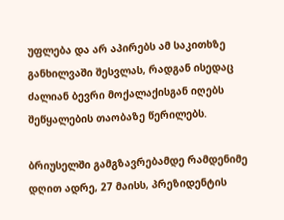უფლება და არ აპირებს ამ საკითხზე განხილვაში შესვლას, რადგან ისედაც ძალიან ბევრი მოქალაქისგან იღებს შეწყალების თაობაზე წერილებს.

ბრიუსელში გამგზავრებამდე რამდენიმე დღით ადრე, 27 მაისს, პრეზიდენტის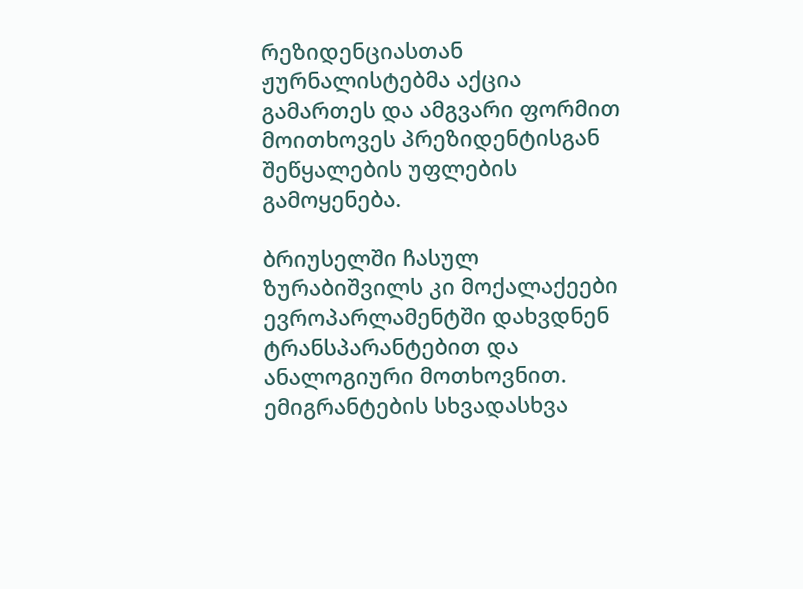რეზიდენციასთან ჟურნალისტებმა აქცია გამართეს და ამგვარი ფორმით მოითხოვეს პრეზიდენტისგან შეწყალების უფლების გამოყენება.

ბრიუსელში ჩასულ ზურაბიშვილს კი მოქალაქეები ევროპარლამენტში დახვდნენ ტრანსპარანტებით და ანალოგიური მოთხოვნით. ემიგრანტების სხვადასხვა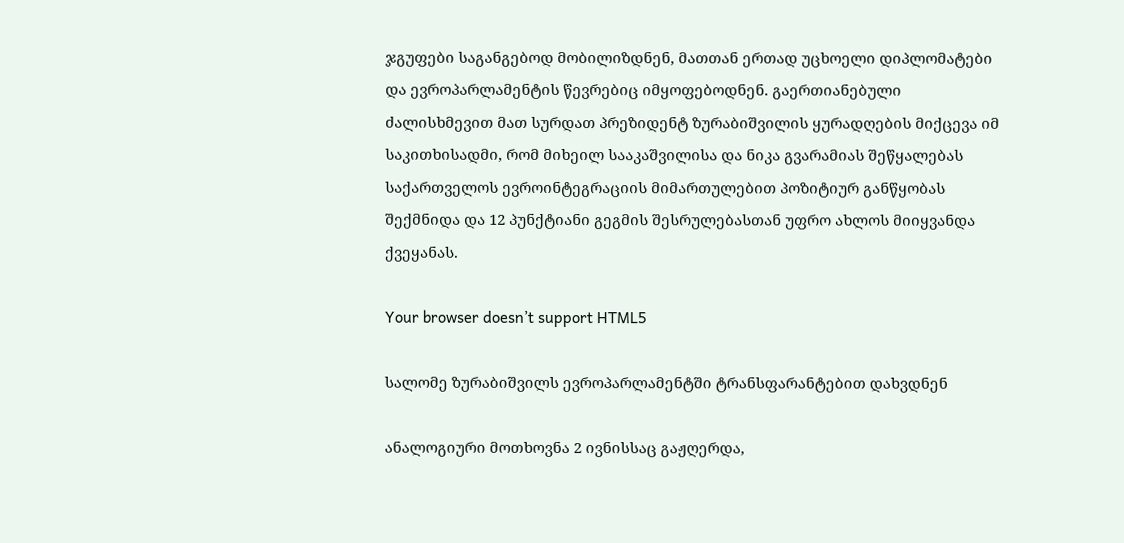ჯგუფები საგანგებოდ მობილიზდნენ, მათთან ერთად უცხოელი დიპლომატები და ევროპარლამენტის წევრებიც იმყოფებოდნენ. გაერთიანებული ძალისხმევით მათ სურდათ პრეზიდენტ ზურაბიშვილის ყურადღების მიქცევა იმ საკითხისადმი, რომ მიხეილ სააკაშვილისა და ნიკა გვარამიას შეწყალებას საქართველოს ევროინტეგრაციის მიმართულებით პოზიტიურ განწყობას შექმნიდა და 12 პუნქტიანი გეგმის შესრულებასთან უფრო ახლოს მიიყვანდა ქვეყანას.

Your browser doesn’t support HTML5

სალომე ზურაბიშვილს ევროპარლამენტში ტრანსფარანტებით დახვდნენ

ანალოგიური მოთხოვნა 2 ივნისსაც გაჟღერდა,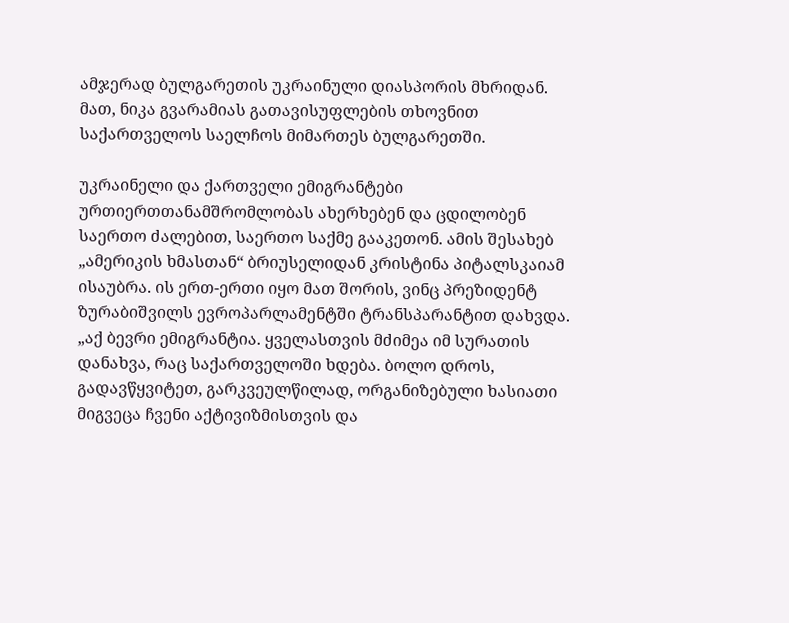ამჯერად ბულგარეთის უკრაინული დიასპორის მხრიდან. მათ, ნიკა გვარამიას გათავისუფლების თხოვნით საქართველოს საელჩოს მიმართეს ბულგარეთში.

უკრაინელი და ქართველი ემიგრანტები ურთიერთთანამშრომლობას ახერხებენ და ცდილობენ საერთო ძალებით, საერთო საქმე გააკეთონ. ამის შესახებ „ამერიკის ხმასთან“ ბრიუსელიდან კრისტინა პიტალსკაიამ ისაუბრა. ის ერთ-ერთი იყო მათ შორის, ვინც პრეზიდენტ ზურაბიშვილს ევროპარლამენტში ტრანსპარანტით დახვდა. „აქ ბევრი ემიგრანტია. ყველასთვის მძიმეა იმ სურათის დანახვა, რაც საქართველოში ხდება. ბოლო დროს, გადავწყვიტეთ, გარკვეულწილად, ორგანიზებული ხასიათი მიგვეცა ჩვენი აქტივიზმისთვის და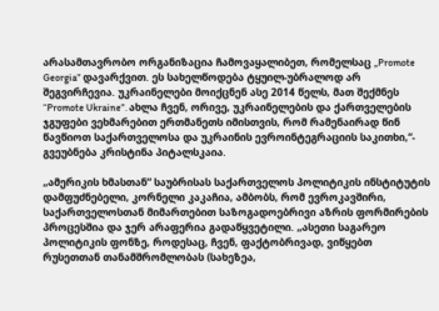არასამთავრობო ორგანიზაცია ჩამოვაყალიბეთ, რომელსაც „Promote Georgia” დავარქვით. ეს სახელწოდება ტყუილ-უბრალოდ არ შეგვირჩევია. უკრაინელები მოიქცნენ ასე 2014 წელს, მათ შექმნეს “Promote Ukraine”. ახლა ჩვენ, ორივე, უკრაინელების და ქართველების ჯგუფები ვეხმარებით ერთმანეთს იმისთვის, რომ რამენაირად წინ წავწიოთ საქართველოსა და უკრაინის ევროინტეგრაციის საკითხი,“- გვეუბნება კრისტინა პიტალსკაია.

„ამერიკის ხმასთან“ საუბრისას საქართველოს პოლიტიკის ინსტიტუტის დამფუძნებელი, კორნელი კაკაჩია, ამბობს, რომ ევროკავშირი, საქართველოსთან მიმართებით საზოგადოებრივი აზრის ფორმირების პროცესშია და ჯერ არაფერია გადაწყვეტილი. „ასეთი საგარეო პოლიტიკის ფონზე, როდესაც, ჩვენ, ფაქტობრივად, ვიწყებთ რუსეთთან თანამშრომლობას (სახეზეა,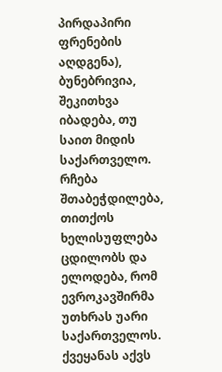პირდაპირი ფრენების აღდგენა), ბუნებრივია, შეკითხვა იბადება, თუ საით მიდის საქართველო. რჩება შთაბეჭდილება, თითქოს ხელისუფლება ცდილობს და ელოდება, რომ ევროკავშირმა უთხრას უარი საქართველოს. ქვეყანას აქვს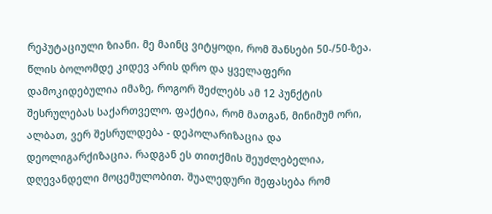რეპუტაციული ზიანი. მე მაინც ვიტყოდი, რომ შანსები 50-/50-ზეა. წლის ბოლომდე კიდევ არის დრო და ყველაფერი დამოკიდებულია იმაზე, როგორ შეძლებს ამ 12 პუნქტის შესრულებას საქართველო. ფაქტია, რომ მათგან, მინიმუმ ორი, ალბათ, ვერ შესრულდება - დეპოლარიზაცია და დეოლიგარქიზაცია. რადგან ეს თითქმის შეუძლებელია, დღევანდელი მოცემულობით. შუალედური შეფასება რომ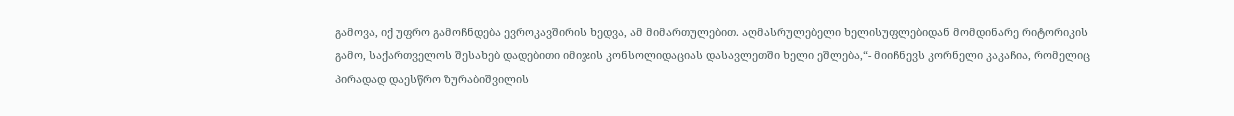გამოვა, იქ უფრო გამოჩნდება ევროკავშირის ხედვა, ამ მიმართულებით. აღმასრულებელი ხელისუფლებიდან მომდინარე რიტორიკის გამო, საქართველოს შესახებ დადებითი იმიჯის კონსოლიდაციას დასავლეთში ხელი ეშლება,“- მიიჩნევს კორნელი კაკაჩია, რომელიც პირადად დაესწრო ზურაბიშვილის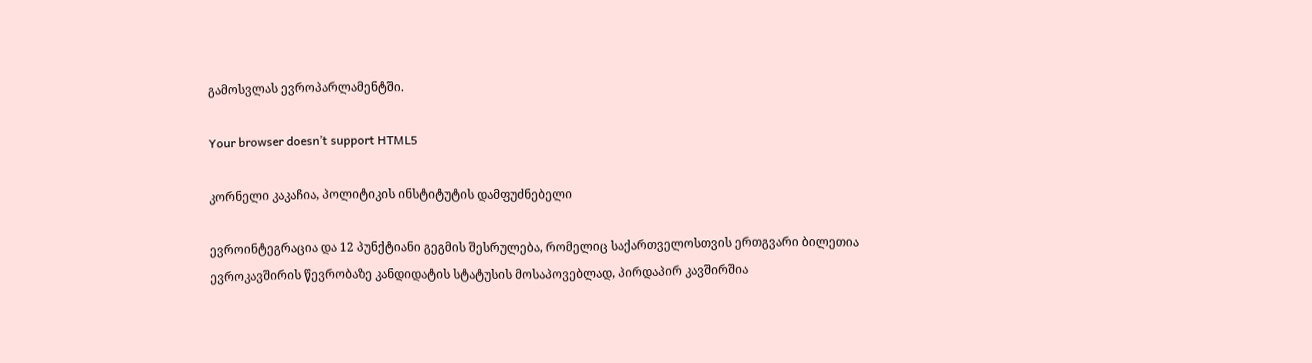გამოსვლას ევროპარლამენტში.

Your browser doesn’t support HTML5

კორნელი კაკაჩია, პოლიტიკის ინსტიტუტის დამფუძნებელი

ევროინტეგრაცია და 12 პუნქტიანი გეგმის შესრულება, რომელიც საქართველოსთვის ერთგვარი ბილეთია ევროკავშირის წევრობაზე კანდიდატის სტატუსის მოსაპოვებლად, პირდაპირ კავშირშია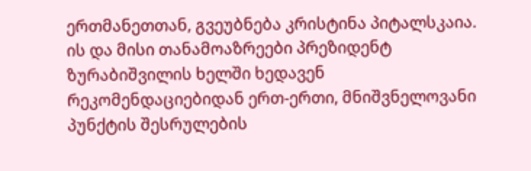ერთმანეთთან, გვეუბნება კრისტინა პიტალსკაია. ის და მისი თანამოაზრეები პრეზიდენტ ზურაბიშვილის ხელში ხედავენ რეკომენდაციებიდან ერთ-ერთი, მნიშვნელოვანი პუნქტის შესრულების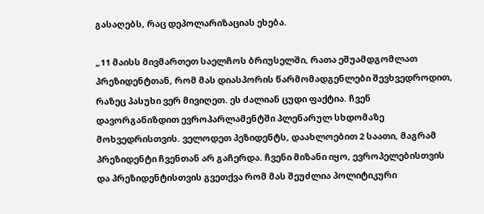გასაღებს, რაც დეპოლარიზაციას ეხება.

„11 მაისს მივმართეთ საელჩოს ბრიუსელში, რათა ეშუამდგომლათ პრეზიდენტთან, რომ მას დიასპორის წარმომადგენლები შევხვედროდით, რაზეც პასუხი ვერ მივიღეთ. ეს ძალიან ცუდი ფაქტია. ჩვენ დავორგანიზდით ევროპარლამენტში პლენარულ სხდომაზე მოხვედრისთვის. ველოდეთ პეზიდენტს, დაახლოებით 2 საათი, მაგრამ პრეზიდენტი ჩვენთან არ გაჩერდა. ჩვენი მიზანი იყო, ევროპელებისთვის და პრეზიდენტისთვის გვეთქვა რომ მას შეუძლია პოლიტიკური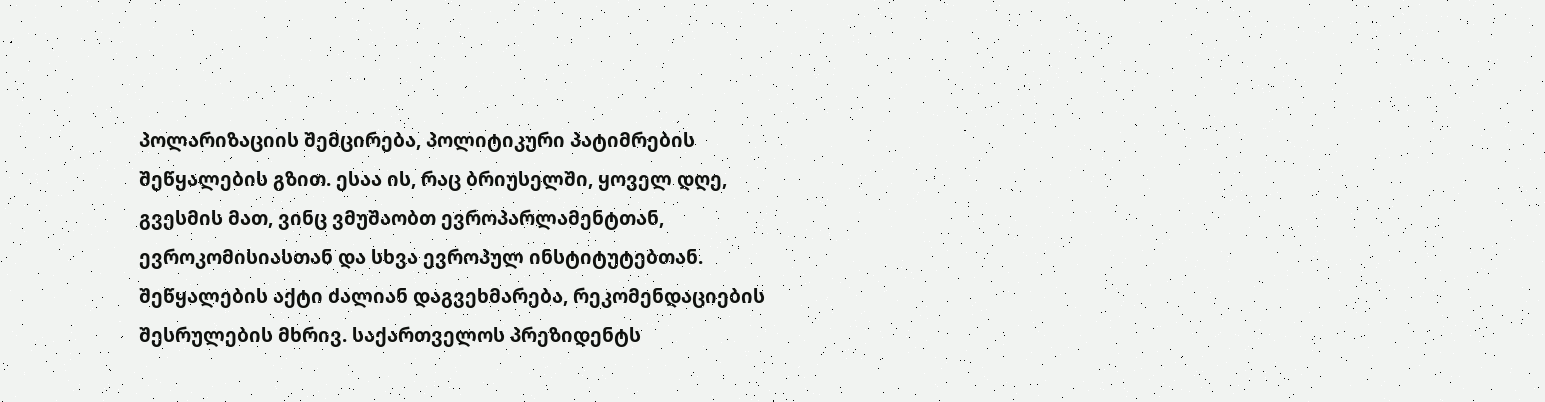პოლარიზაციის შემცირება, პოლიტიკური პატიმრების შეწყალების გზით. ესაა ის, რაც ბრიუსელში, ყოველ დღე, გვესმის მათ, ვინც ვმუშაობთ ევროპარლამენტთან, ევროკომისიასთან და სხვა ევროპულ ინსტიტუტებთან. შეწყალების აქტი ძალიან დაგვეხმარება, რეკომენდაციების შესრულების მხრივ. საქართველოს პრეზიდენტს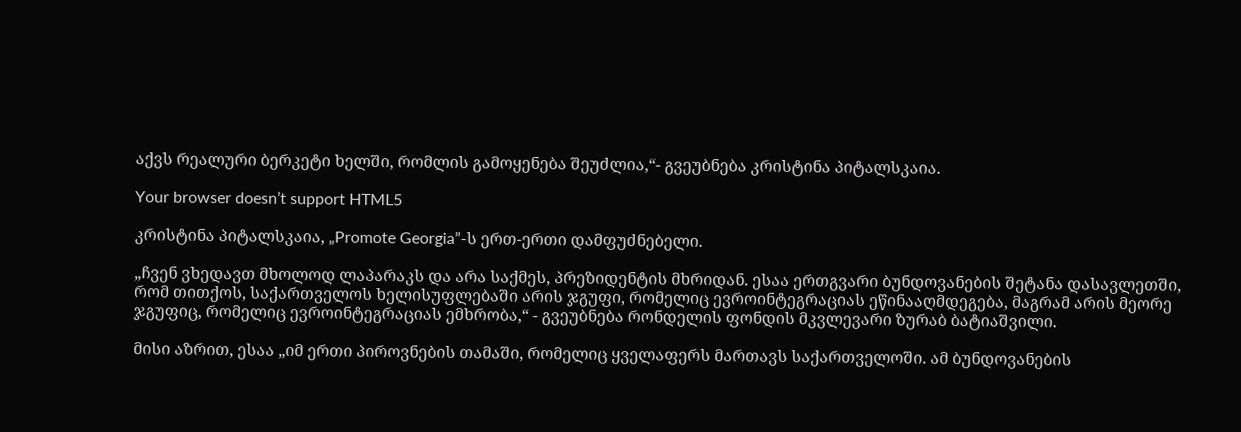აქვს რეალური ბერკეტი ხელში, რომლის გამოყენება შეუძლია,“- გვეუბნება კრისტინა პიტალსკაია.

Your browser doesn’t support HTML5

კრისტინა პიტალსკაია, „Promote Georgia”-ს ერთ-ერთი დამფუძნებელი.

„ჩვენ ვხედავთ მხოლოდ ლაპარაკს და არა საქმეს, პრეზიდენტის მხრიდან. ესაა ერთგვარი ბუნდოვანების შეტანა დასავლეთში, რომ თითქოს, საქართველოს ხელისუფლებაში არის ჯგუფი, რომელიც ევროინტეგრაციას ეწინააღმდეგება, მაგრამ არის მეორე ჯგუფიც, რომელიც ევროინტეგრაციას ემხრობა,“ - გვეუბნება რონდელის ფონდის მკვლევარი ზურაბ ბატიაშვილი.

მისი აზრით, ესაა „იმ ერთი პიროვნების თამაში, რომელიც ყველაფერს მართავს საქართველოში. ამ ბუნდოვანების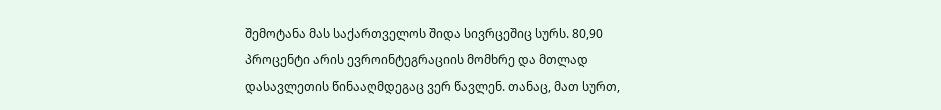შემოტანა მას საქართველოს შიდა სივრცეშიც სურს. 80,90 პროცენტი არის ევროინტეგრაციის მომხრე და მთლად დასავლეთის წინააღმდეგაც ვერ წავლენ. თანაც, მათ სურთ,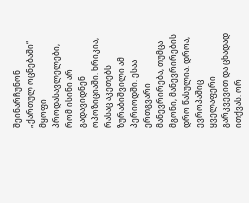შეინარჩუნონ „ქართულ ოცნებაში“ მყოფი პროდასავლელები, რომ ისინი არ გადავიდნენ ოპოზიციაში. ხრიკია, რასაც აკეთებს ზურაბიშვილი ამ პერიოდში. ესაა ერთგვარი მანევრირება, თუმცა მგონი, მანევრირების დრო წასულია. დროა, ევროპაშიც ყველაფერი გარკვევით და ცხადად ითქვას. ორ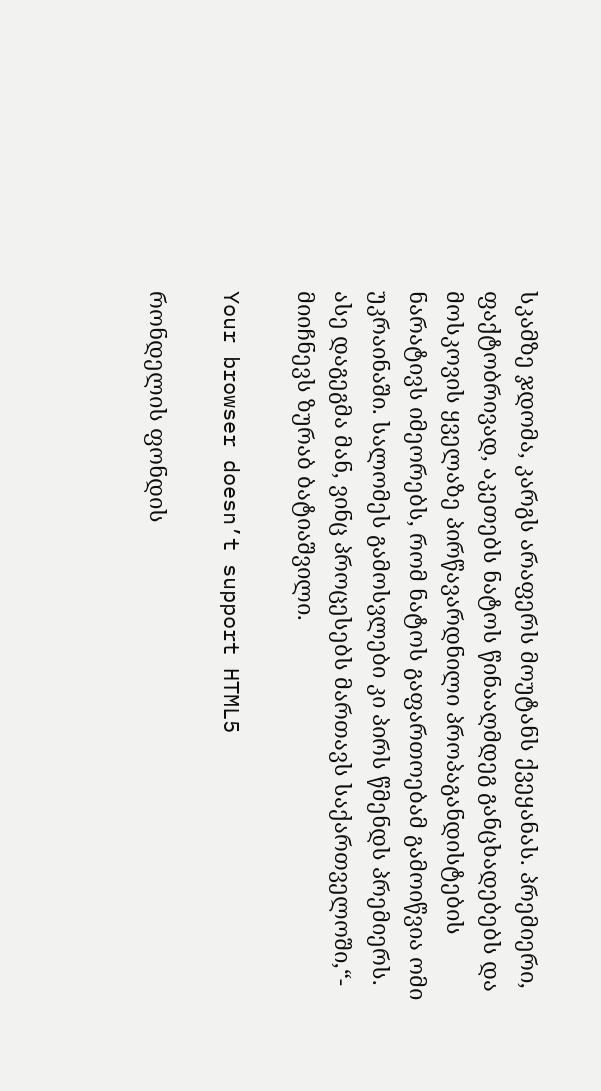სკამზე ჯდომა, კარგს არაფერს მოუტანს ქვეყანას. პრემიერი, ფაქტობრივად, აკეთებს ნატოს წინააღმდეგ განცხადებებს და მოსკოვის ყველაზე პირწავარდნილი პროპაგანდისტების ნარატივს იმეორებს, რომ ნატოს გაფართოებამ გამოიწვია ომი უკრაინაში. სალომეს გამოსვლები კი პირს წმენდს პრემიერს. ასე დაგეგმა მან, ვინც პროცესებს მართავს საქართველოში,“- მიიჩნევს ზურაბ ბატიაშვილი.

Your browser doesn’t support HTML5

რონდელის ფონდის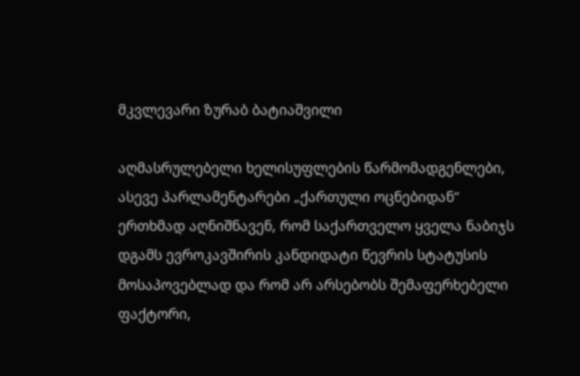მკვლევარი ზურაბ ბატიაშვილი

აღმასრულებელი ხელისუფლების წარმომადგენლები, ასევე პარლამენტარები „ქართული ოცნებიდან“ ერთხმად აღნიშნავენ, რომ საქართველო ყველა ნაბიჯს დგამს ევროკავშირის კანდიდატი წევრის სტატუსის მოსაპოვებლად და რომ არ არსებობს შემაფერხებელი ფაქტორი,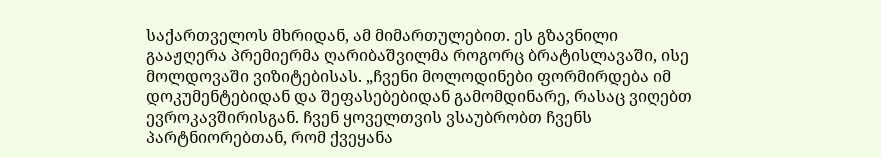საქართველოს მხრიდან, ამ მიმართულებით. ეს გზავნილი გააჟღერა პრემიერმა ღარიბაშვილმა როგორც ბრატისლავაში, ისე მოლდოვაში ვიზიტებისას. „ჩვენი მოლოდინები ფორმირდება იმ დოკუმენტებიდან და შეფასებებიდან გამომდინარე, რასაც ვიღებთ ევროკავშირისგან. ჩვენ ყოველთვის ვსაუბრობთ ჩვენს პარტნიორებთან, რომ ქვეყანა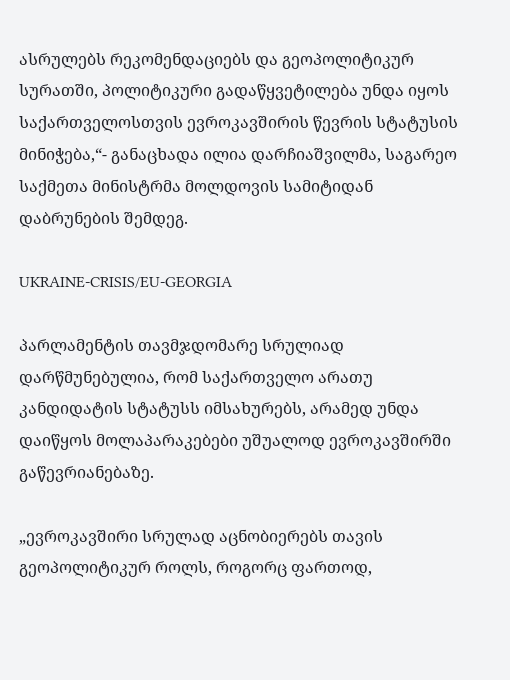ასრულებს რეკომენდაციებს და გეოპოლიტიკურ სურათში, პოლიტიკური გადაწყვეტილება უნდა იყოს საქართველოსთვის ევროკავშირის წევრის სტატუსის მინიჭება,“- განაცხადა ილია დარჩიაშვილმა, საგარეო საქმეთა მინისტრმა მოლდოვის სამიტიდან დაბრუნების შემდეგ.

UKRAINE-CRISIS/EU-GEORGIA

პარლამენტის თავმჯდომარე სრულიად დარწმუნებულია, რომ საქართველო არათუ კანდიდატის სტატუსს იმსახურებს, არამედ უნდა დაიწყოს მოლაპარაკებები უშუალოდ ევროკავშირში გაწევრიანებაზე.

„ევროკავშირი სრულად აცნობიერებს თავის გეოპოლიტიკურ როლს, როგორც ფართოდ,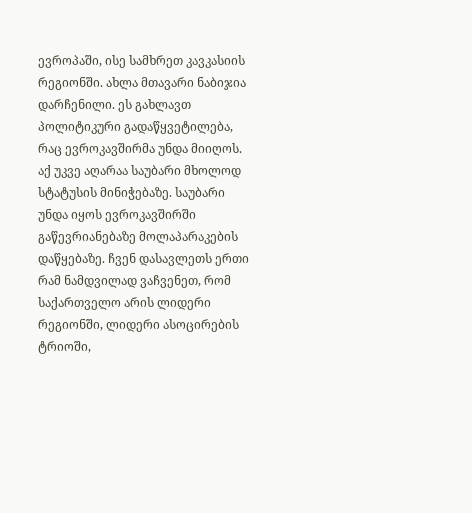ევროპაში, ისე სამხრეთ კავკასიის რეგიონში. ახლა მთავარი ნაბიჯია დარჩენილი. ეს გახლავთ პოლიტიკური გადაწყვეტილება, რაც ევროკავშირმა უნდა მიიღოს. აქ უკვე აღარაა საუბარი მხოლოდ სტატუსის მინიჭებაზე. საუბარი უნდა იყოს ევროკავშირში გაწევრიანებაზე მოლაპარაკების დაწყებაზე. ჩვენ დასავლეთს ერთი რამ ნამდვილად ვაჩვენეთ, რომ საქართველო არის ლიდერი რეგიონში, ლიდერი ასოცირების ტრიოში,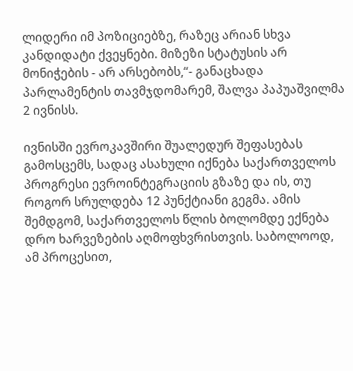ლიდერი იმ პოზიციებზე, რაზეც არიან სხვა კანდიდატი ქვეყნები. მიზეზი სტატუსის არ მონიჭების - არ არსებობს,“- განაცხადა პარლამენტის თავმჯდომარემ, შალვა პაპუაშვილმა 2 ივნისს.

ივნისში ევროკავშირი შუალედურ შეფასებას გამოსცემს, სადაც ასახული იქნება საქართველოს პროგრესი ევროინტეგრაციის გზაზე და ის, თუ როგორ სრულდება 12 პუნქტიანი გეგმა. ამის შემდგომ, საქართველოს წლის ბოლომდე ექნება დრო ხარვეზების აღმოფხვრისთვის. საბოლოოდ, ამ პროცესით,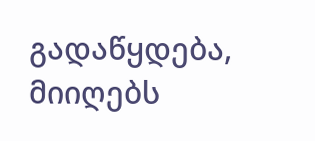გადაწყდება, მიიღებს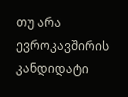თუ არა ევროკავშირის კანდიდატი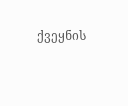ქვეყნის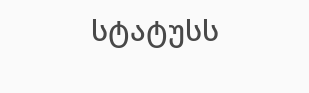სტატუსს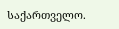საქართველო.